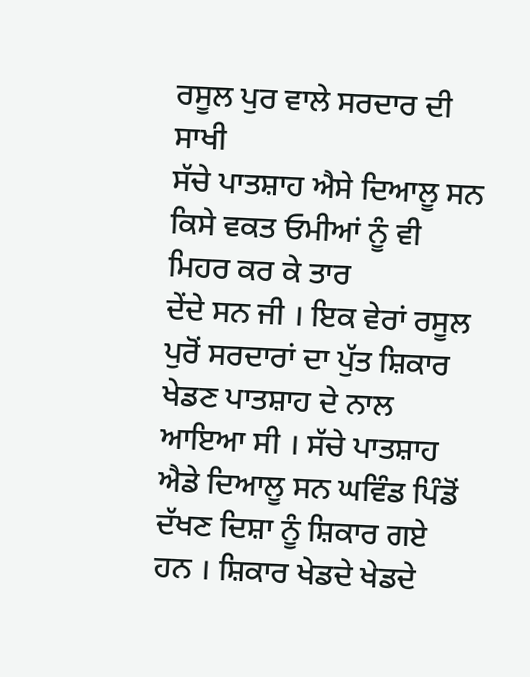ਰਸੂਲ ਪੁਰ ਵਾਲੇ ਸਰਦਾਰ ਦੀ ਸਾਖੀ
ਸੱਚੇ ਪਾਤਸ਼ਾਹ ਐਸੇ ਦਿਆਲੂ ਸਨ ਕਿਸੇ ਵਕਤ ਓਮੀਆਂ ਨੂੰ ਵੀ ਮਿਹਰ ਕਰ ਕੇ ਤਾਰ
ਦੇਂਦੇ ਸਨ ਜੀ । ਇਕ ਵੇਰਾਂ ਰਸੂਲ ਪੁਰੋਂ ਸਰਦਾਰਾਂ ਦਾ ਪੁੱਤ ਸ਼ਿਕਾਰ ਖੇਡਣ ਪਾਤਸ਼ਾਹ ਦੇ ਨਾਲ ਆਇਆ ਸੀ । ਸੱਚੇ ਪਾਤਸ਼ਾਹ ਐਡੇ ਦਿਆਲੂ ਸਨ ਘਵਿੰਡ ਪਿੰਡੋਂ ਦੱਖਣ ਦਿਸ਼ਾ ਨੂੰ ਸ਼ਿਕਾਰ ਗਏ ਹਨ । ਸ਼ਿਕਾਰ ਖੇਡਦੇ ਖੇਡਦੇ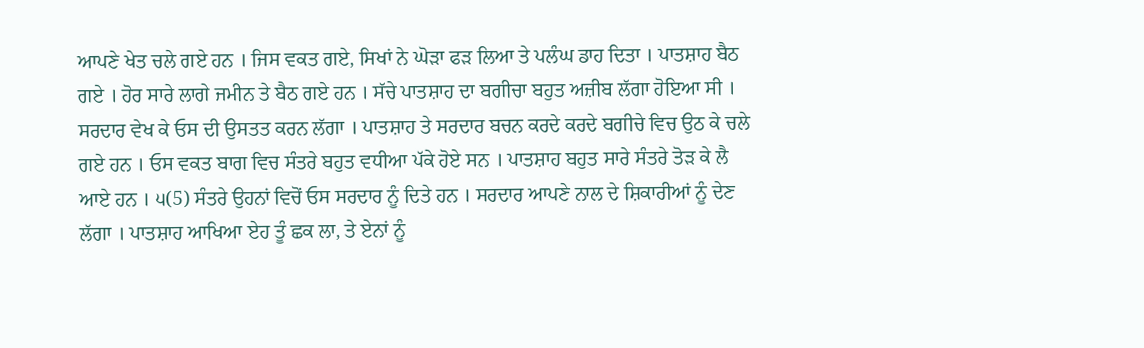ਆਪਣੇ ਖੇਤ ਚਲੇ ਗਏ ਹਨ । ਜਿਸ ਵਕਤ ਗਏ, ਸਿਖਾਂ ਨੇ ਘੋੜਾ ਫੜ ਲਿਆ ਤੇ ਪਲੰਘ ਡਾਹ ਦਿਤਾ । ਪਾਤਸ਼ਾਹ ਬੈਠ ਗਏ । ਹੋਰ ਸਾਰੇ ਲਾਗੇ ਜਮੀਨ ਤੇ ਬੈਠ ਗਏ ਹਨ । ਸੱਚੇ ਪਾਤਸ਼ਾਹ ਦਾ ਬਗੀਚਾ ਬਹੁਤ ਅਜ਼ੀਬ ਲੱਗਾ ਹੋਇਆ ਸੀ । ਸਰਦਾਰ ਵੇਖ ਕੇ ਓਸ ਦੀ ਉਸਤਤ ਕਰਨ ਲੱਗਾ । ਪਾਤਸ਼ਾਹ ਤੇ ਸਰਦਾਰ ਬਚਨ ਕਰਦੇ ਕਰਦੇ ਬਗੀਚੇ ਵਿਚ ਉਠ ਕੇ ਚਲੇ ਗਏ ਹਨ । ਓਸ ਵਕਤ ਬਾਗ ਵਿਚ ਸੰਤਰੇ ਬਹੁਤ ਵਧੀਆ ਪੱਕੇ ਹੋਏ ਸਨ । ਪਾਤਸ਼ਾਹ ਬਹੁਤ ਸਾਰੇ ਸੰਤਰੇ ਤੋੜ ਕੇ ਲੈ ਆਏ ਹਨ । ੫(5) ਸੰਤਰੇ ਉਹਨਾਂ ਵਿਚੋਂ ਓਸ ਸਰਦਾਰ ਨੂੰ ਦਿਤੇ ਹਨ । ਸਰਦਾਰ ਆਪਣੇ ਨਾਲ ਦੇ ਸ਼ਿਕਾਰੀਆਂ ਨੂੰ ਦੇਣ ਲੱਗਾ । ਪਾਤਸ਼ਾਹ ਆਖਿਆ ਏਹ ਤੂੰ ਛਕ ਲਾ, ਤੇ ਏਨਾਂ ਨੂੰ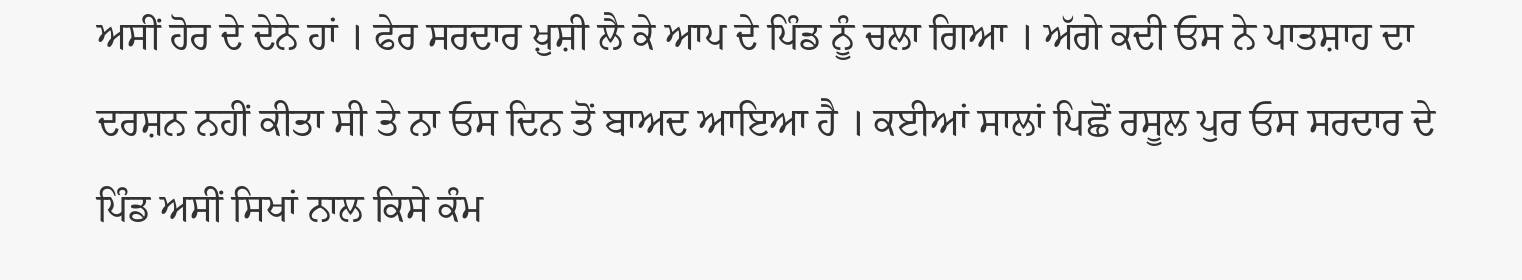ਅਸੀਂ ਹੋਰ ਦੇ ਦੇਨੇ ਹਾਂ । ਫੇਰ ਸਰਦਾਰ ਖ਼ੁਸ਼ੀ ਲੈ ਕੇ ਆਪ ਦੇ ਪਿੰਡ ਨੂੰ ਚਲਾ ਗਿਆ । ਅੱਗੇ ਕਦੀ ਓਸ ਨੇ ਪਾਤਸ਼ਾਹ ਦਾ ਦਰਸ਼ਨ ਨਹੀਂ ਕੀਤਾ ਸੀ ਤੇ ਨਾ ਓਸ ਦਿਨ ਤੋਂ ਬਾਅਦ ਆਇਆ ਹੈ । ਕਈਆਂ ਸਾਲਾਂ ਪਿਛੋਂ ਰਸੂਲ ਪੁਰ ਓਸ ਸਰਦਾਰ ਦੇ ਪਿੰਡ ਅਸੀਂ ਸਿਖਾਂ ਨਾਲ ਕਿਸੇ ਕੰਮ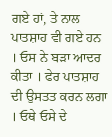ਗਏ ਹਾਂ, ਤੇ ਨਾਲ ਪਾਤਸ਼ਾਹ ਵੀ ਗਏ ਹਨ । ਓਸ ਨੇ ਬੜਾ ਆਦਰ ਕੀਤਾ । ਫੇਰ ਪਾਤਸ਼ਾਹ ਦੀ ਉਸਤਤ ਕਰਨ ਲਗਾ । ਓਥੇ ਓਸੇ ਦੇ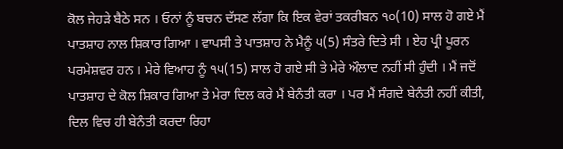ਕੋਲ ਜੇਹੜੇ ਬੈਠੇ ਸਨ । ਓਨਾਂ ਨੂੰ ਬਚਨ ਦੱਸਣ ਲੱਗਾ ਕਿ ਇਕ ਵੇਰਾਂ ਤਕਰੀਬਨ ੧੦(10) ਸਾਲ ਹੋ ਗਏ ਮੈਂ ਪਾਤਸ਼ਾਹ ਨਾਲ ਸ਼ਿਕਾਰ ਗਿਆ । ਵਾਪਸੀ ਤੇ ਪਾਤਸ਼ਾਹ ਨੇ ਮੈਨੂੰ ੫(5) ਸੰਤਰੇ ਦਿਤੇ ਸੀ । ਏਹ ਪ੍ਰੀ ਪੂਰਨ ਪਰਮੇਸ਼ਵਰ ਹਨ । ਮੇਰੇ ਵਿਆਹ ਨੂੰ ੧੫(15) ਸਾਲ ਹੋ ਗਏ ਸੀ ਤੇ ਮੇਰੇ ਔਲਾਦ ਨਹੀਂ ਸੀ ਹੁੰਦੀ । ਮੈਂ ਜਦੋਂ ਪਾਤਸ਼ਾਹ ਦੇ ਕੋਲ ਸ਼ਿਕਾਰ ਗਿਆ ਤੇ ਮੇਰਾ ਦਿਲ ਕਰੇ ਮੈਂ ਬੇਨੰਤੀ ਕਰਾ । ਪਰ ਮੈਂ ਸੰਗਦੇ ਬੇਨੰਤੀ ਨਹੀਂ ਕੀਤੀ, ਦਿਲ ਵਿਚ ਹੀ ਬੇਨੰਤੀ ਕਰਦਾ ਰਿਹਾ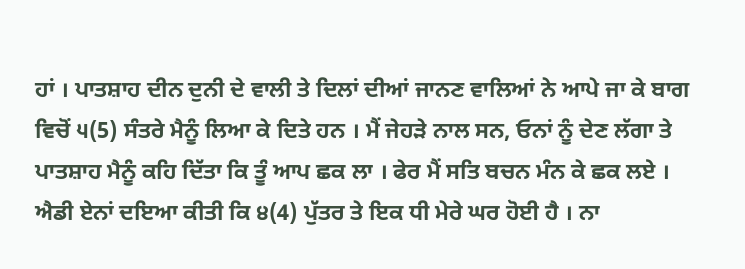ਹਾਂ । ਪਾਤਸ਼ਾਹ ਦੀਨ ਦੁਨੀ ਦੇ ਵਾਲੀ ਤੇ ਦਿਲਾਂ ਦੀਆਂ ਜਾਨਣ ਵਾਲਿਆਂ ਨੇ ਆਪੇ ਜਾ ਕੇ ਬਾਗ ਵਿਚੋਂ ੫(5) ਸੰਤਰੇ ਮੈਨੂੰ ਲਿਆ ਕੇ ਦਿਤੇ ਹਨ । ਮੈਂ ਜੇਹੜੇ ਨਾਲ ਸਨ, ਓਨਾਂ ਨੂੰ ਦੇਣ ਲੱਗਾ ਤੇ ਪਾਤਸ਼ਾਹ ਮੈਨੂੰ ਕਹਿ ਦਿੱਤਾ ਕਿ ਤੂੰ ਆਪ ਛਕ ਲਾ । ਫੇਰ ਮੈਂ ਸਤਿ ਬਚਨ ਮੰਨ ਕੇ ਛਕ ਲਏ । ਐਡੀ ਏਨਾਂ ਦਇਆ ਕੀਤੀ ਕਿ ੪(4) ਪੁੱਤਰ ਤੇ ਇਕ ਧੀ ਮੇਰੇ ਘਰ ਹੋਈ ਹੈ । ਨਾ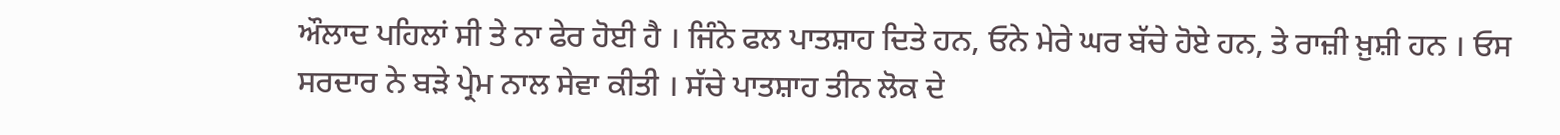ਔਲਾਦ ਪਹਿਲਾਂ ਸੀ ਤੇ ਨਾ ਫੇਰ ਹੋਈ ਹੈ । ਜਿੰਨੇ ਫਲ ਪਾਤਸ਼ਾਹ ਦਿਤੇ ਹਨ, ਓਨੇ ਮੇਰੇ ਘਰ ਬੱਚੇ ਹੋਏ ਹਨ, ਤੇ ਰਾਜ਼ੀ ਖ਼ੁਸ਼ੀ ਹਨ । ਓਸ ਸਰਦਾਰ ਨੇ ਬੜੇ ਪ੍ਰੇਮ ਨਾਲ ਸੇਵਾ ਕੀਤੀ । ਸੱਚੇ ਪਾਤਸ਼ਾਹ ਤੀਨ ਲੋਕ ਦੇ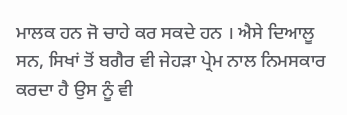ਮਾਲਕ ਹਨ ਜੋ ਚਾਹੇ ਕਰ ਸਕਦੇ ਹਨ । ਐਸੇ ਦਿਆਲੂ ਸਨ, ਸਿਖਾਂ ਤੋਂ ਬਗੈਰ ਵੀ ਜੇਹੜਾ ਪ੍ਰੇਮ ਨਾਲ ਨਿਮਸਕਾਰ ਕਰਦਾ ਹੈ ਉਸ ਨੂੰ ਵੀ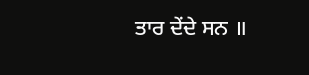ਤਾਰ ਦੇਂਦੇ ਸਨ ॥